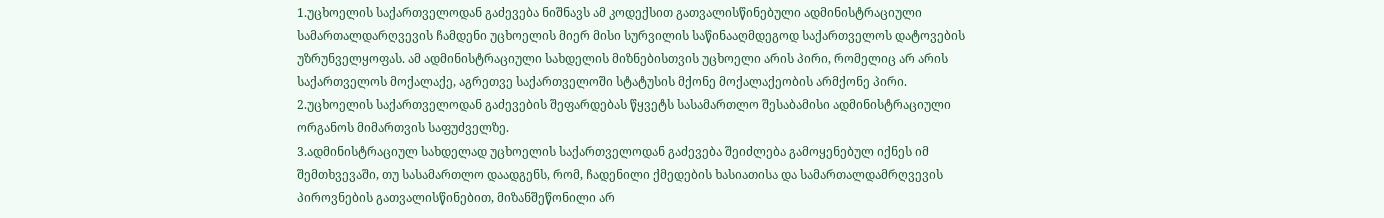1.უცხოელის საქართველოდან გაძევება ნიშნავს ამ კოდექსით გათვალისწინებული ადმინისტრაციული სამართალდარღვევის ჩამდენი უცხოელის მიერ მისი სურვილის საწინააღმდეგოდ საქართველოს დატოვების უზრუნველყოფას. ამ ადმინისტრაციული სახდელის მიზნებისთვის უცხოელი არის პირი, რომელიც არ არის საქართველოს მოქალაქე, აგრეთვე საქართველოში სტატუსის მქონე მოქალაქეობის არმქონე პირი.
2.უცხოელის საქართველოდან გაძევების შეფარდებას წყვეტს სასამართლო შესაბამისი ადმინისტრაციული ორგანოს მიმართვის საფუძველზე.
3.ადმინისტრაციულ სახდელად უცხოელის საქართველოდან გაძევება შეიძლება გამოყენებულ იქნეს იმ შემთხვევაში, თუ სასამართლო დაადგენს, რომ, ჩადენილი ქმედების ხასიათისა და სამართალდამრღვევის პიროვნების გათვალისწინებით, მიზანშეწონილი არ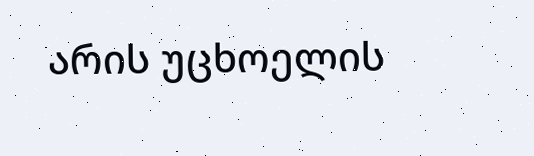არის უცხოელის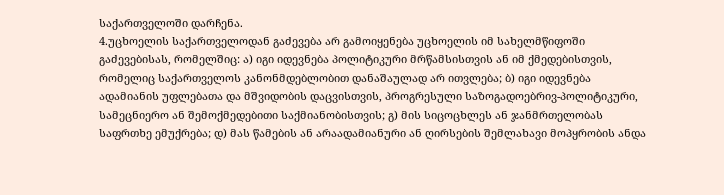საქართველოში დარჩენა.
4.უცხოელის საქართველოდან გაძევება არ გამოიყენება უცხოელის იმ სახელმწიფოში გაძევებისას, რომელშიც: ა) იგი იდევნება პოლიტიკური მრწამსისთვის ან იმ ქმედებისთვის, რომელიც საქართველოს კანონმდებლობით დანაშაულად არ ითვლება; ბ) იგი იდევნება ადამიანის უფლებათა და მშვიდობის დაცვისთვის, პროგრესული საზოგადოებრივ-პოლიტიკური, სამეცნიერო ან შემოქმედებითი საქმიანობისთვის; გ) მის სიცოცხლეს ან ჯანმრთელობას საფრთხე ემუქრება; დ) მას წამების ან არაადამიანური ან ღირსების შემლახავი მოპყრობის ანდა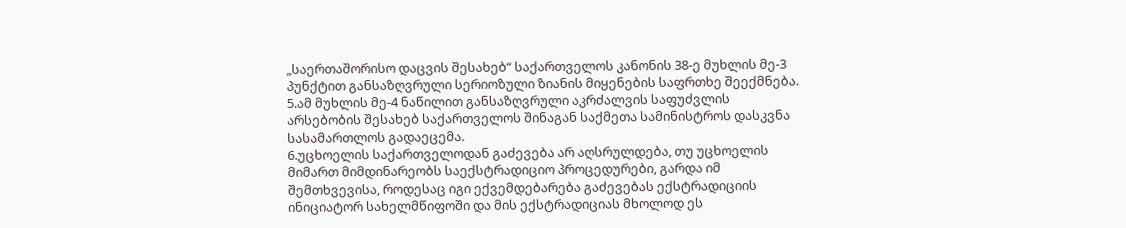„საერთაშორისო დაცვის შესახებ“ საქართველოს კანონის 38-ე მუხლის მე-3 პუნქტით განსაზღვრული სერიოზული ზიანის მიყენების საფრთხე შეექმნება.
5.ამ მუხლის მე-4 ნაწილით განსაზღვრული აკრძალვის საფუძვლის არსებობის შესახებ საქართველოს შინაგან საქმეთა სამინისტროს დასკვნა სასამართლოს გადაეცემა.
6.უცხოელის საქართველოდან გაძევება არ აღსრულდება, თუ უცხოელის მიმართ მიმდინარეობს საექსტრადიციო პროცედურები, გარდა იმ შემთხვევისა, როდესაც იგი ექვემდებარება გაძევებას ექსტრადიციის ინიციატორ სახელმწიფოში და მის ექსტრადიციას მხოლოდ ეს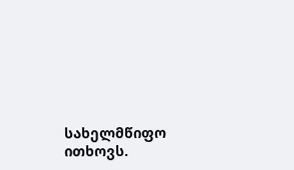სახელმწიფო ითხოვს.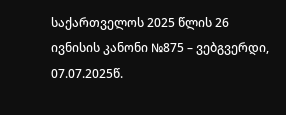საქართველოს 2025 წლის 26 ივნისის კანონი №875 – ვებგვერდი, 07.07.2025წ.